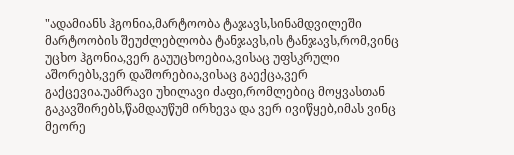"ადამიანს ჰგონია,მარტოობა ტაჯავს,სინამდვილეში მარტოობის შეუძლებლობა ტანჯავს,ის ტანჯავს,რომ,ვინც უცხო ჰგონია,ვერ გაუუცხოებია,ვისაც უფსკრული აშორებს,ვერ დაშორებია,ვისაც გაექცა,ვერ გაქცევია.უამრავი უხილავი ძაფი,რომლებიც მოყვასთან გაკავშირებს,წამდაუწუმ ირხევა და ვერ ივიწყებ,იმას ვინც მეორე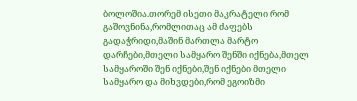ბოლოშია.თორემ ისეთი მაკრატელი რომ გაშოვნინა,რომლითაც ამ ძაფებს გადაჭრიდი,მაშინ მართლა მარტო დარჩები,მთელი სამყარო შენში იქნება,მთელ სამყაროში შენ იქნები,შენ იქნები მთელი სამყარო და მიხვდები,რომ ეგოიზმი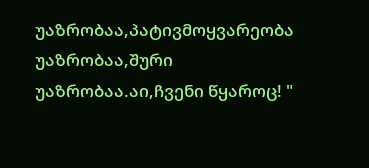უაზრობაა,პატივმოყვარეობა უაზრობაა,შური უაზრობაა.აი,ჩვენი წყაროც! "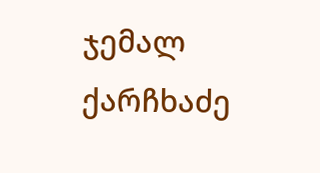ჯემალ ქარჩხაძე